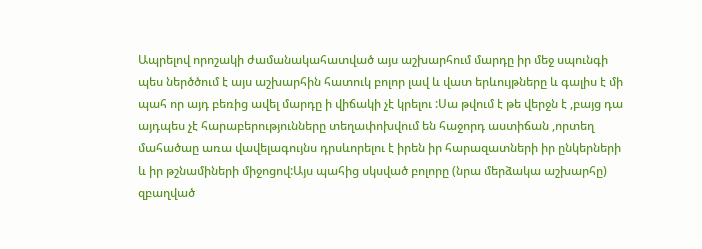Ապրելով որոշակի ժամանակահատված այս աշխարհում մարդը իր մեջ սպունգի պես ներծծում է այս աշխարհին հատուկ բոլոր լավ և վատ երևույթները և գալիս է մի պահ որ այդ բեռից ավել մարդը ի վիճակի չէ կրելու :Սա թվում է թե վերջն է ,բայց դա այդպես չէ հարաբերությունները տեղափոխվում են հաջորդ աստիճան ,որտեղ մահածաը առա վավելագույնս դրսևորելու է իրեն իր հարազատների իր ընկերների և իր թշնամիների միջոցով:Այս պահից սկսված բոլորը (նրա մերձակա աշխարհը) զբաղված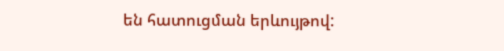են հատուցման երևույթով: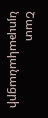Շատ նյութականացրի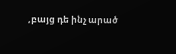,բայց դե ինչ արած